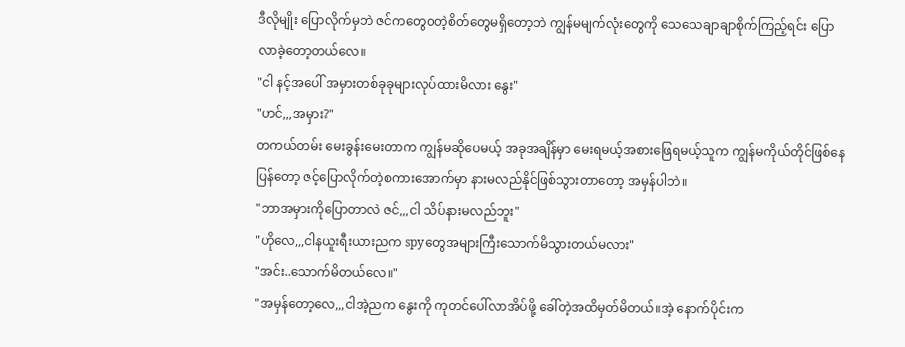ဒီလိုမျိုး ပြောလိုက်မှဘဲ ဇင်ကတွေ၀တဲ့စိတ်တွေမရှိတော့ဘဲ ကျွန်မမျက်လုံးတွေကို သေသေချာချာစိုက်ကြည့်ရင်း ပြောလာခဲ့တော့တယ်လေ။
"ငါ နင့်အပေါ် အမှားတစ်ခုခုများလုပ်ထားမိလား နွေး"
"ဟင်,,,အမှား?"
တကယ်တမ်း မေးခွန်းမေးတာက ကျွန်မဆိုပေမယ့် အခုအချိန်မှာ မေးရမယ့်အစားဖြေရမယ့်သူက ကျွန်မကိုယ်တိုင်ဖြစ်နေပြန်တော့ ဇင့်ပြောလိုက်တဲ့စကားအောက်မှာ နားမလည်နိုင်ဖြစ်သွားတာတော့ အမှန်ပါဘဲ။
"ဘာအမှားကိုပြောတာလဲ ဇင်,,,ငါ သိပ်နားမလည်ဘူး"
"ဟိုလေ,,,ငါနယူးရီးယားညက spyတွေအများကြီးသောက်မိသွားတယ်မလား"
"အင်း..သောက်မိတယ်လေ။"
"အမှန်တော့လေ,,,ငါအဲ့ညက နွေးကို ကုတင်ပေါ်လာအိပ်ဖို့ ခေါ်တဲ့အထိမှတ်မိတယ်။အဲ့ နောက်ပိုင်းက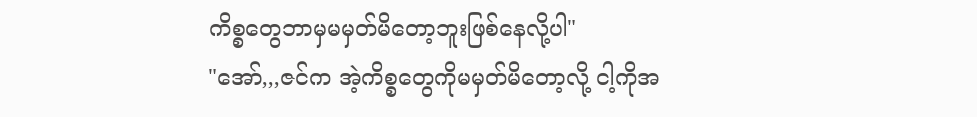ကိစ္စတွေဘာမှမမှတ်မိတော့ဘူးဖြစ်နေလို့ပါ"
"အော်,,,ဇင်က အဲ့ကိစ္စတွေကိုမမှတ်မိတော့လို့ ငါ့ကိုအ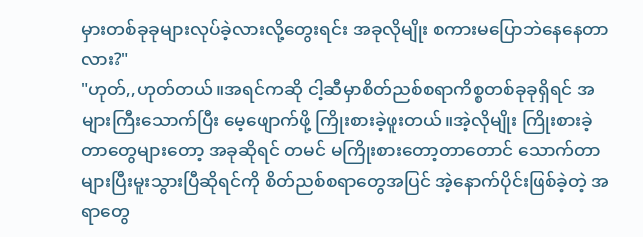မှားတစ်ခုခုများလုပ်ခဲ့လားလို့တွေးရင်း အခုလိုမျိုး စကားမပြောဘဲနေနေတာလား?"
"ဟုတ်,,ဟုတ်တယ်။အရင်ကဆို ငါ့ဆီမှာစိတ်ညစ်စရာကိစ္စတစ်ခုခုရှိရင် အများကြီးသောက်ပြီး မေ့ဖျောက်ဖို့ ကြိုးစားခဲ့ဖူးတယ်။အဲ့လိုမျိုး ကြိုးစားခဲ့တာတွေများတော့ အခုဆိုရင် တမင် မကြိုးစားတော့တာတောင် သောက်တာများပြီးမူးသွားပြီဆိုရင်ကို စိတ်ညစ်စရာတွေအပြင် အဲ့နောက်ပိုင်းဖြစ်ခဲ့တဲ့ အရာတွေ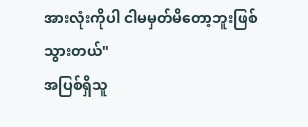အားလုံးကိုပါ ငါမမှတ်မိတော့ဘူးဖြစ်သွားတယ်"
အပြစ်ရှိသူ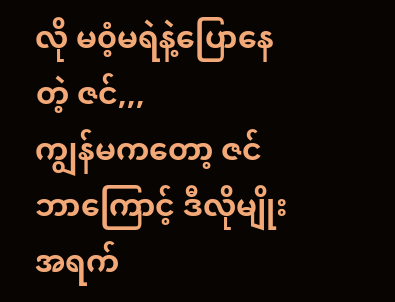လို မ၀ံ့မရဲနဲ့ပြောနေတဲ့ ဇင်,,,
ကျွန်မကတော့ ဇင်ဘာကြောင့် ဒီလိုမျိုး အရက်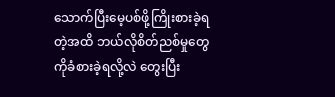သောက်ပြီးမေ့ပစ်ဖို့ကြိုးစားခဲ့ရတဲ့အထိ ဘယ်လိုစိတ်ညစ်မှုတွေကိုခံစားခဲ့ရလို့လဲ တွေးပြီး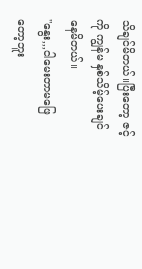သိချင်မိတယ်။ပြီးတော့ ဇင့်ကို ကျွန်မ နှစ်သိမ့်ပေးချင်နေမိတယ်။
"နွေး,,,ငါမေးတာမဖြေတော့ဘူး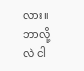လား။ဘာလို့လဲ ငါ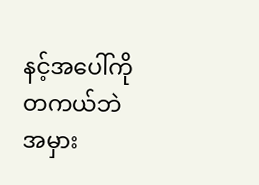နင့်အပေါ်ကို တကယ်ဘဲ အမှား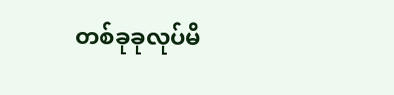တစ်ခုခုလုပ်မိ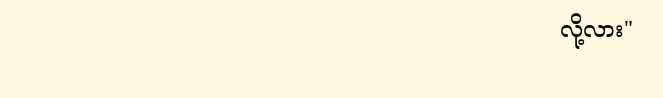လို့လား"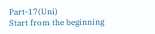Part-17(Uni)
Start from the beginning